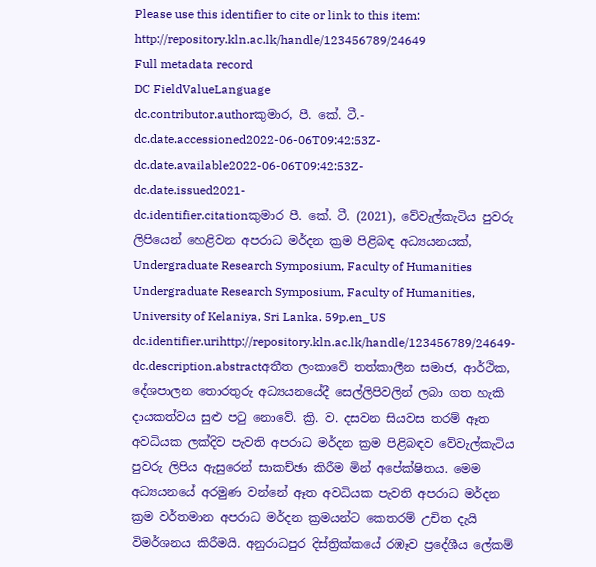Please use this identifier to cite or link to this item: http://repository.kln.ac.lk/handle/123456789/24649
Full metadata record
DC FieldValueLanguage
dc.contributor.authorකුමාර, පී. කේ. ටී.-
dc.date.accessioned2022-06-06T09:42:53Z-
dc.date.available2022-06-06T09:42:53Z-
dc.date.issued2021-
dc.identifier.citationකුමාර පී. කේ. ටී. (2021), වේවැල්කැටිය පුවරු ලිපියෙන් හෙළිවන අපරාධ මර්දන ක්‍රම පිළිබඳ අධ්‍යයනයක්, Undergraduate Research Symposium, Faculty of Humanities Undergraduate Research Symposium, Faculty of Humanities, University of Kelaniya, Sri Lanka. 59p.en_US
dc.identifier.urihttp://repository.kln.ac.lk/handle/123456789/24649-
dc.description.abstractඅතීත ලංකාවේ තත්කාලීන සමාජ, ආර්ථික, දේශපාලන තොරතුරු අධ්‍යයනයේදී සෙල්ලිපිවලින් ලබා ගත හැකි දායකත්වය සුළු පටු නොවේ. ක්‍රි. ව. දසවන සියවස තරම් ඈත අවධියක ලක්දිව පැවති අපරාධ මර්දන ක්‍රම පිළිබඳව වේවැල්කැටිය පුවරු ලිපිය ඇසුරෙන් සාකච්ඡා කිරීම මින් අපේක්ෂිතය. මෙම අධ්‍යයනයේ අරමුණ වන්නේ ඈත අවධියක පැවති අපරාධ මර්දන ක්‍රම වර්තමාන අපරාධ මර්දන ක්‍රමයන්ට කෙතරම් උචිත දැයි විමර්ශනය කිරීමයි. අනුරාධපුර දිස්ත්‍රික්කයේ රඹෑව ප්‍රදේශීය ලේකම්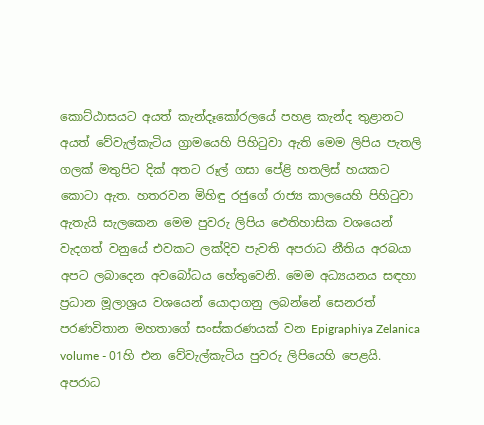කොට්ඨාසයට අයත් කැන්දෑකෝරලයේ පහළ කැන්ද තුළානට අයත් වේවැල්කැටිය ග්‍රාමයෙහි පිහිටුවා ඇති මෙම ලිපිය පැතලි ගලක් මතුපිට දික් අතට රූල් ගසා පේළි හතලිස් හයකට කොටා ඇත. හතරවන මිහිඳු රජුගේ රාජ්‍ය කාලයෙහි පිහිටුවා ඇතැයි සැලකෙන මෙම පුවරු ලිපිය ඓතිහාසික වශයෙන් වැදගත් වනුයේ එවකට ලක්දිව පැවති අපරාධ නීතිය අරබයා අපට ලබාදෙන අවබෝධය හේතුවෙනි. මෙම අධ්‍යයනය සඳහා ප්‍රධාන මූලාශ්‍රය වශයෙන් යොදාගනු ලබන්නේ සෙනරත් පරණවිතාන මහතාගේ සංස්කරණයක් වන Epigraphiya Zelanica volume - 01හි එන වේවැල්කැටිය පුවරු ලිපියෙහි පෙළයි. අපරාධ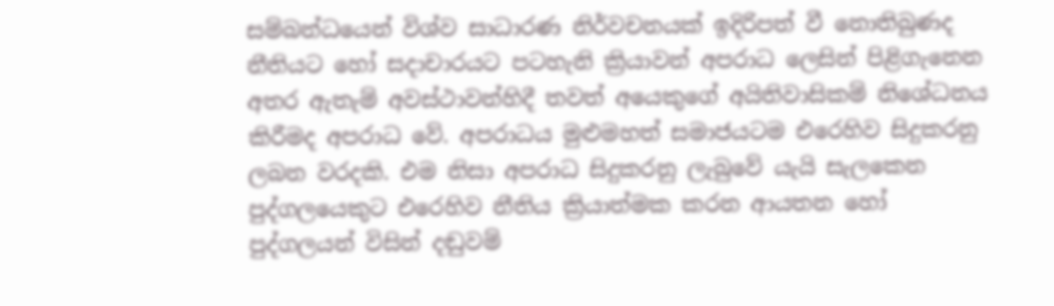සම්බන්ධයෙන් විශ්ව සාධාරණ නිර්වචනයක් ඉදිරිපත් වී නොතිබුණද නීතියට හෝ සදාචාරයට පටහැනි ක්‍රියාවන් අපරාධ ලෙසින් පිළිගැනෙන අතර ඇතැම් අවස්ථාවන්හිදී තවත් අයෙකුගේ අයිතිවාසිකම් නිශේධනය කිරීමද අපරාධ වේ. අපරාධය මුළුමහත් සමාජයටම එරෙහිව සිදුකරනු ලබන වරදකි. එම නිසා අපරාධ සිදුකරනු ලැබුවේ යැයි සැලකෙන පුද්ගලයෙකුට එරෙහිව නීතිය ක්‍රියාත්මක කරන ආයතන හෝ පුද්ගලයන් විසින් දඬුවම්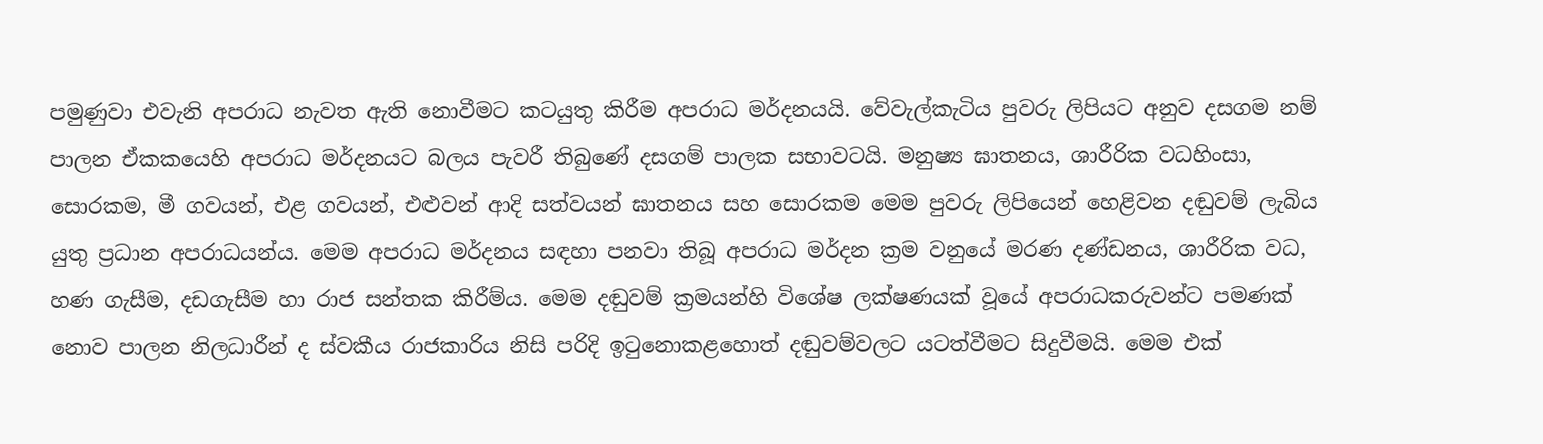පමුණුවා එවැනි අපරාධ නැවත ඇති නොවීමට කටයුතු කිරීම අපරාධ මර්දනයයි. වේවැල්කැටිය පුවරු ලිපියට අනුව දසගම නම් පාලන ඒකකයෙහි අපරාධ මර්දනයට බලය පැවරී තිබුණේ දසගම් පාලක සභාවටයි. මනුෂ්‍ය ඝාතනය, ශාරීරික වධහිංසා, සොරකම, මී ගවයන්, එළ ගවයන්, එළුවන් ආදි සත්වයන් ඝාතනය සහ සොරකම මෙම පුවරු ලිපියෙන් හෙළිවන දඬුවම් ලැබිය යුතු ප්‍රධාන අපරාධයන්ය. මෙම අපරාධ මර්දනය සඳහා පනවා තිබූ අපරාධ මර්දන ක්‍රම වනුයේ මරණ දණ්ඩනය, ශාරීරික වධ, හණ ගැසීම, දඩගැසීම හා රාජ සන්තක කිරීම්ය. මෙම දඬුවම් ක්‍රමයන්හි විශේෂ ලක්ෂණයක් වූයේ අපරාධකරුවන්ට පමණක් නොව පාලන නිලධාරීන් ද ස්වකීය රාජකාරිය නිසි පරිදි ඉටුනොකළහොත් දඬුවම්වලට යටත්වීමට සිදුවීමයි. මෙම එක්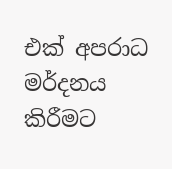එක් අපරාධ මර්දනය කිරීමට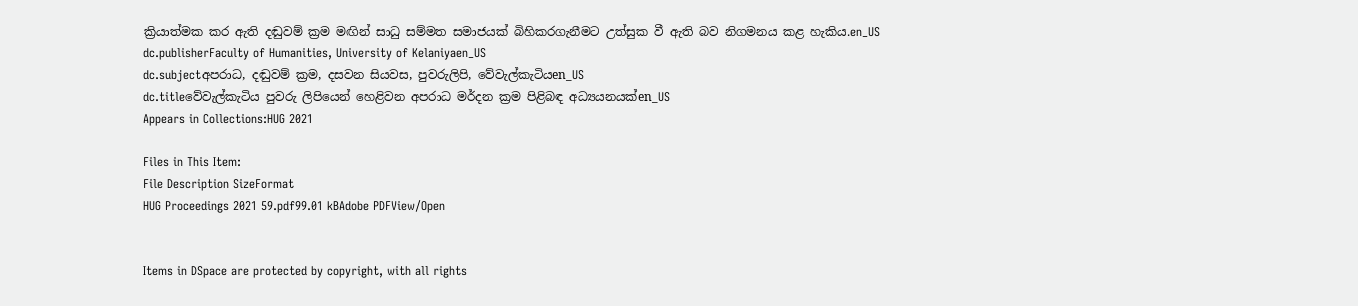ක්‍රියාත්මක කර ඇති දඬුවම් ක්‍රම මඟින් සාධු සම්මත සමාජයක් බිහිකරගැනීමට උත්සුක වී ඇති බව නිගමනය කළ හැකිය.en_US
dc.publisherFaculty of Humanities, University of Kelaniyaen_US
dc.subjectඅපරාධ, දඬුවම් ක්‍රම, දසවන සියවස, පුවරුලිපි, වේවැල්කැටියen_US
dc.titleවේවැල්කැටිය පුවරු ලිපියෙන් හෙළිවන අපරාධ මර්දන ක්‍රම පිළිබඳ අධ්‍යයනයක්en_US
Appears in Collections:HUG 2021

Files in This Item:
File Description SizeFormat
HUG Proceedings 2021 59.pdf99.01 kBAdobe PDFView/Open


Items in DSpace are protected by copyright, with all rights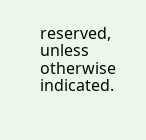reserved, unless otherwise indicated.